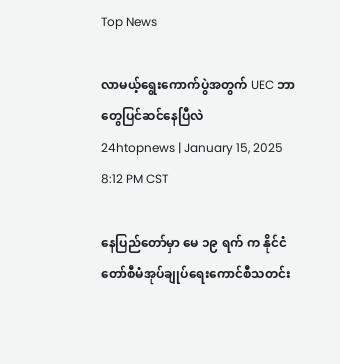Top News

လာမယ့်ရွေးကောက်ပွဲအတွက် UEC ဘာတွေပြင်ဆင်နေပြီလဲ
24htopnews | January 15, 2025 8:12 PM CST

နေပြည်တော်မှာ မေ ၁၉ ရက် က နိုင်ငံတော်စီမံအုပ်ချုပ်ရေးကောင်စီသတင်း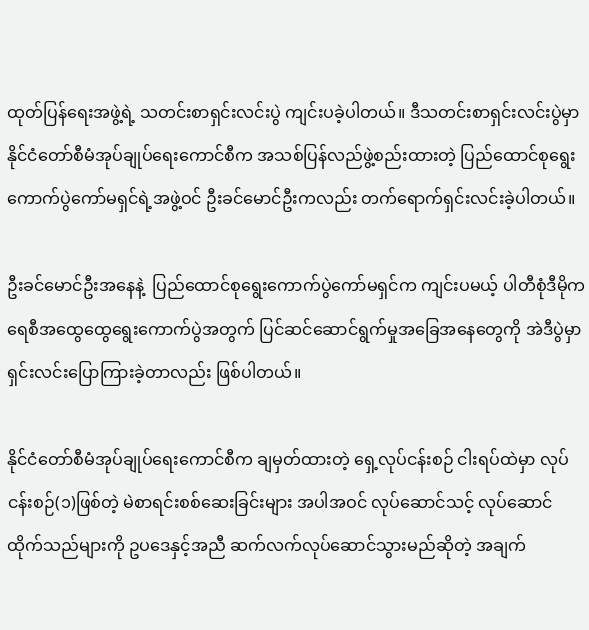ထုတ်ပြန်ရေးအဖွဲ့ရဲ့ သတင်းစာရှင်းလင်းပွဲ ကျင်းပခဲ့ပါတယ်။ ဒီသတင်းစာရှင်းလင်းပွဲမှာ နိုင်ငံတော်စီမံအုပ်ချုပ်ရေးကောင်စီက အသစ်ပြန်လည်ဖွဲ့စည်းထားတဲ့ ပြည်ထောင်စုရွေးကောက်ပွဲကော်မရှင်ရဲ့အဖွဲ့ဝင် ဦးခင်မောင်ဦးကလည်း တက်ရောက်ရှင်းလင်းခဲ့ပါတယ်။

ဦးခင်မောင်ဦးအနေနဲ့  ပြည်ထောင်စုရွေးကောက်ပွဲကော်မရှင်က ကျင်းပမယ့် ပါတီစုံဒီမိုကရေစီအထွေထွေရွေးကောက်ပွဲအတွက် ပြင်ဆင်ဆောင်ရွက်မှုအခြေအနေတွေကို အဲဒီပွဲမှာ ရှင်းလင်းပြောကြားခဲ့တာလည်း ဖြစ်ပါတယ်။

နိုင်ငံတော်စီမံအုပ်ချုပ်ရေးကောင်စီက ချမှတ်ထားတဲ့ ရှေ့လုပ်ငန်းစဉ် ငါးရပ်ထဲမှာ လုပ်ငန်းစဉ်(၁)ဖြစ်တဲ့ မဲစာရင်းစစ်ဆေးခြင်းများ အပါအဝင် လုပ်ဆောင်သင့် လုပ်ဆောင်ထိုက်သည်များကို ဥပဒေနှင့်အညီ ဆက်လက်လုပ်ဆောင်သွားမည်ဆိုတဲ့ အချက်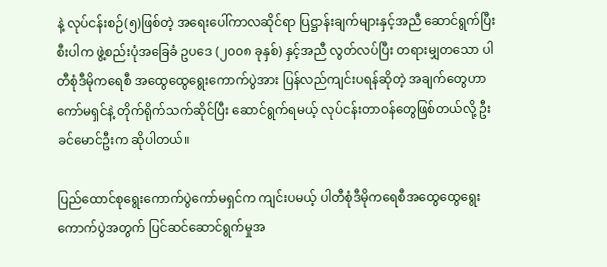နဲ့ လုပ်ငန်းစဉ်(၅)ဖြစ်တဲ့ အရေးပေါ်ကာလဆိုင်ရာ ပြဋ္ဌာန်းချက်များနှင့်အညီ ဆောင်ရွက်ပြီးစီးပါက ဖွဲ့စည်းပုံအခြေခံ ဥပဒေ (၂၀၀၈ ခုနှစ်) နှင့်အညီ လွတ်လပ်ပြီး တရားမျှတသော ပါတီစုံဒီမိုကရေစီ အထွေထွေရွေးကောက်ပွဲအား ပြန်လည်ကျင်းပရန်ဆိုတဲ့ အချက်တွေဟာ ကော်မရှင်နဲ့ တိုက်ရိုက်သက်ဆိုင်ပြီး ဆောင်ရွက်ရမယ့် လုပ်ငန်းတာဝန်တွေဖြစ်တယ်လို့ ဦးခင်မောင်ဦးက ဆိုပါတယ်။

ပြည်ထောင်စုရွေးကောက်ပွဲကော်မရှင်က ကျင်းပမယ့် ပါတီစုံဒီမိုကရေစီအထွေထွေရွေးကောက်ပွဲအတွက် ပြင်ဆင်ဆောင်ရွက်မှုအ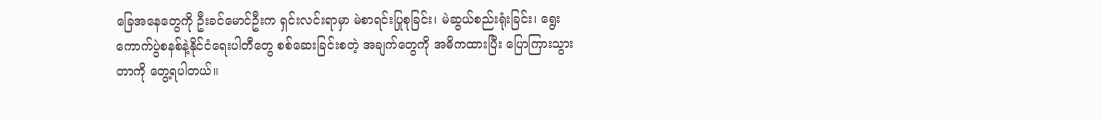ခြေအနေတွေကို ဦးခင်မောင်ဦးက ရှင်းလင်းရာမှာ မဲစာရင်းပြုစုခြင်း၊ မဲဆွယ်စည်းရုံးခြင်း၊ ရွေးကောက်ပွဲစနစ်နဲ့နိုင်ငံရေးပါတီတွေ စစ်ဆေးခြင်းစတဲ့ အချက်တွေကို အဓိကထားပြီး ပြောကြားသွားတာကို တွေ့ရပါတယ်။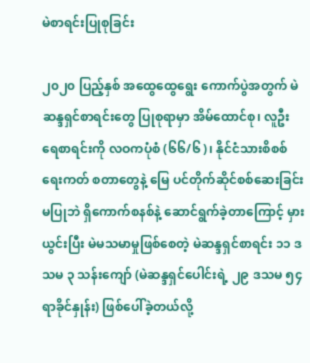မဲစာရင်းပြုစုခြင်း

၂၀၂၀ ပြည့်နှစ် အထွေထွေရွေး ကောက်ပွဲအတွက် မဲဆန္ဒရှင်စာရင်းတွေ ပြုစုရာမှာ အိမ်ထောင်စု၊ လူဦးရေစာရင်းကို လဝကပုံစံ (၆၆/၆)၊ နိုင်ငံသားစိစစ်ရေးကတ် စတာတွေနဲ့ မြေ ပင်တိုက်ဆိုင်စစ်ဆေးခြင်း မပြုဘဲ ရှိကောက်စနစ်နဲ့ ဆောင်ရွက်ခဲ့တာကြောင့် မှားယွင်းပြီး မဲမသမာမှုဖြစ်စေတဲ့ မဲဆန္ဒရှင်စာရင်း ၁၁ ဒသမ ၃ သန်းကျော် (မဲဆန္ဒရှင်ပေါင်းရဲ့ ၂၉ ဒသမ ၅၄ ရာခိုင်နှုန်း) ဖြစ်ပေါ်ခဲ့တယ်လို့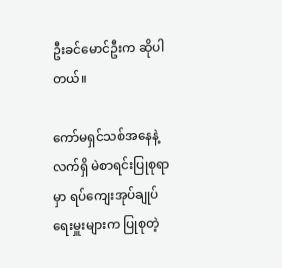ဦးခင်မောင်ဦးက ဆိုပါတယ်။

ကော်မရှင်သစ်အနေနဲ့ လက်ရှိ မဲစာရင်းပြုစုရာမှာ ရပ်ကျေးအုပ်ချုပ်ရေးမှူးများက ပြုစုတဲ့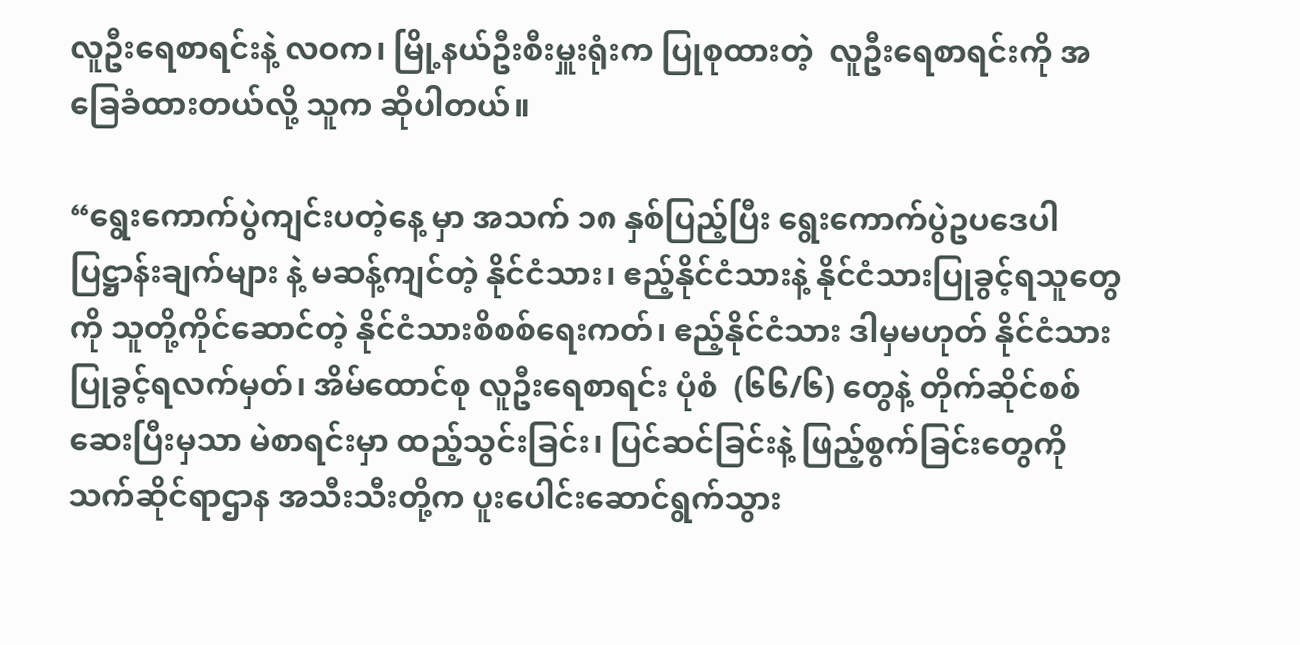လူဦးရေစာရင်းနဲ့ လဝက၊ မြို့နယ်ဦးစီးမှူးရုံးက ပြုစုထားတဲ့  လူဦးရေစာရင်းကို အခြေခံထားတယ်လို့ သူက ဆိုပါတယ်။

“ရွေးကောက်ပွဲကျင်းပတဲ့နေ့ မှာ အသက် ၁၈ နှစ်ပြည့်ပြီး ရွေးကောက်ပွဲဥပဒေပါ ပြဋ္ဌာန်းချက်များ နဲ့ မဆန့်ကျင်တဲ့ နိုင်ငံသား၊ ဧည့်နိုင်ငံသားနဲ့ နိုင်ငံသားပြုခွင့်ရသူတွေကို သူတို့ကိုင်ဆောင်တဲ့ နိုင်ငံသားစိစစ်ရေးကတ်၊ ဧည့်နိုင်ငံသား ဒါမှမဟုတ် နိုင်ငံသားပြုခွင့်ရလက်မှတ်၊ အိမ်ထောင်စု လူဦးရေစာရင်း ပုံစံ  (၆၆/၆) တွေနဲ့ တိုက်ဆိုင်စစ်ဆေးပြီးမှသာ မဲစာရင်းမှာ ထည့်သွင်းခြင်း၊ ပြင်ဆင်ခြင်းနဲ့ ဖြည့်စွက်ခြင်းတွေကို သက်ဆိုင်ရာဌာန အသီးသီးတို့က ပူးပေါင်းဆောင်ရွက်သွား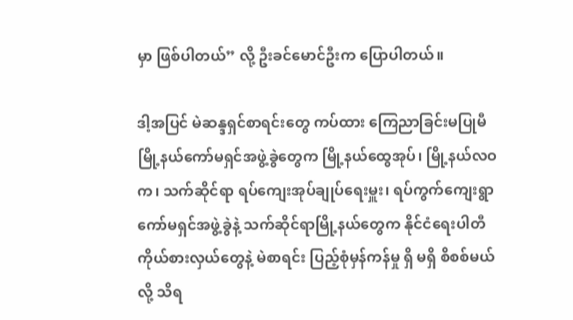မှာ ဖြစ်ပါတယ်” လို့ ဦးခင်မောင်ဦးက ပြောပါတယ်။

ဒါ့အပြင် မဲဆန္ဒရှင်စာရင်းတွေ ကပ်ထား ကြေညာခြင်းမပြုမီ မြို့နယ်ကော်မရှင်အဖွဲ့ခွဲတွေက မြို့နယ်ထွေအုပ်၊ မြို့နယ်လဝက၊ သက်ဆိုင်ရာ ရပ်ကျေးအုပ်ချုပ်ရေးမှူး၊ ရပ်ကွက်ကျေးရွာ ကော်မရှင်အဖွဲ့ခွဲနဲ့ သက်ဆိုင်ရာမြို့နယ်တွေက နိုင်ငံရေးပါတီကိုယ်စားလှယ်တွေနဲ့ မဲစာရင်း ပြည့်စုံမှန်ကန်မှု ရှိ မရှိ စိစစ်မယ်လို့ သိရ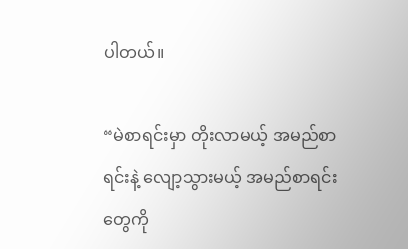ပါတယ်။

“မဲစာရင်းမှာ တိုးလာမယ့် အမည်စာရင်းနဲ့ လျော့သွားမယ့် အမည်စာရင်းတွေကို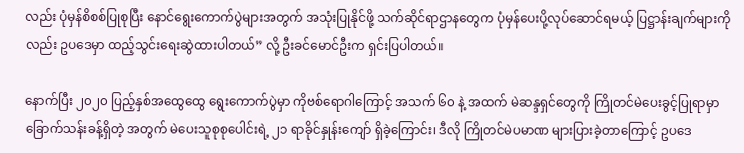လည်း ပုံမှန်စိစစ်ပြုစုပြီး နောင်ရွေးကောက်ပွဲများအတွက် အသုံးပြုနိုင်ဖို့ သက်ဆိုင်ရာဌာနတွေက ပုံမှန်ပေးပို့လုပ်ဆောင်ရမယ့် ပြဋ္ဌာန်းချက်များကိုလည်း ဥပဒေမှာ ထည့်သွင်းရေးဆွဲထားပါတယ်” လို့ ဦးခင်မောင်ဦးက ရှင်းပြပါတယ်။

နောက်ပြီး ၂၀၂၀ ပြည့်နှစ်အထွေထွေ ရွေးကောက်ပွဲမှာ ကိုဗစ်ရောဂါကြောင့် အသက် ၆၀ နဲ့ အထက် မဲဆန္ဒရှင်တွေကို ကြိုတင်မဲပေးခွင့်ပြုရာမှာ ခြောက်သန်းခန့်ရှိတဲ့ အတွက် မဲပေးသူစုစုပေါင်းရဲ့ ၂၁ ရာခိုင်နှုန်းကျော် ရှိခဲ့ကြောင်း၊ ဒီလို ကြိုတင်မဲပမာဏ များပြားခဲ့တာကြောင့် ဥပဒေ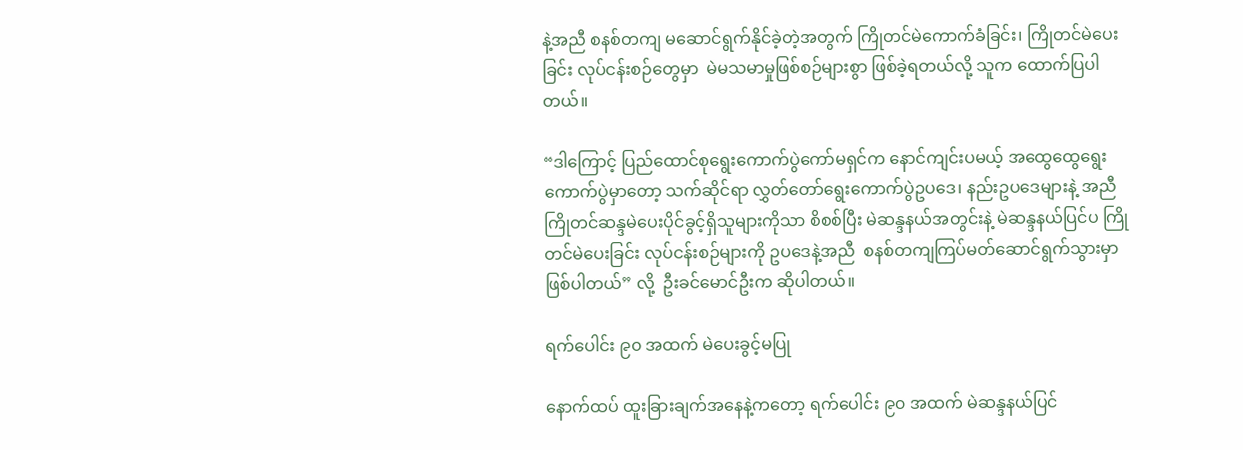နဲ့အညီ စနစ်တကျ မဆောင်ရွက်နိုင်ခဲ့တဲ့အတွက် ကြိုတင်မဲကောက်ခံခြင်း၊ ကြိုတင်မဲပေးခြင်း လုပ်ငန်းစဉ်တွေမှာ  မဲမသမာမှုဖြစ်စဉ်များစွာ ဖြစ်ခဲ့ရတယ်လို့ သူက ထောက်ပြပါတယ်။

“ဒါကြောင့် ပြည်ထောင်စုရွေးကောက်ပွဲကော်မရှင်က နောင်ကျင်းပမယ့် အထွေထွေရွေးကောက်ပွဲမှာတော့ သက်ဆိုင်ရာ လွှတ်တော်ရွေးကောက်ပွဲဥပဒေ၊ နည်းဥပဒေများနဲ့ အညီ ကြိုတင်ဆန္ဒမဲပေးပိုင်ခွင့်ရှိသူများကိုသာ စိစစ်ပြီး မဲဆန္ဒနယ်အတွင်းနဲ့ မဲဆန္ဒနယ်ပြင်ပ ကြိုတင်မဲပေးခြင်း လုပ်ငန်းစဉ်များကို ဥပဒေနဲ့အညီ  စနစ်တကျကြပ်မတ်ဆောင်ရွက်သွားမှာဖြစ်ပါတယ်” လို့  ဦးခင်မောင်ဦးက ဆိုပါတယ်။

ရက်ပေါင်း ၉၀ အထက် မဲပေးခွင့်မပြု

နောက်ထပ် ထူးခြားချက်အနေနဲ့ကတော့ ရက်ပေါင်း ၉၀ အထက် မဲဆန္ဒနယ်ပြင်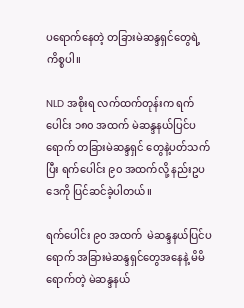ပရောက်နေတဲ့ တခြားမဲဆန္ဒရှင်တွေရဲ့ကိစ္စပါ။

NLD အစိုးရ လက်ထက်တုန်းက ရက်ပေါင်း ၁၈၀ အထက် မဲဆန္ဒနယ်ပြင်ပရောက် တခြားမဲဆန္ဒရှင် တွေနဲ့ပတ်သက်ပြီး ရက်ပေါင်း ၉၀ အထက်လို့ နည်းဥပဒေကို ပြင်ဆင်ခဲ့ပါတယ်။

ရက်ပေါင်း ၉၀ အထက်  မဲဆန္ဒနယ်ပြင်ပရောက် အခြားမဲဆန္ဒရှင်တွေအနေနဲ့ မိမိရောက်တဲ့ မဲဆန္ဒနယ်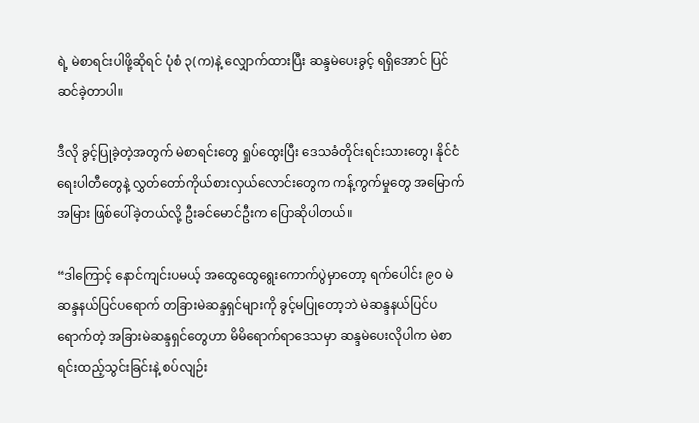ရဲ့ မဲစာရင်းပါဖို့ဆိုရင် ပုံစံ ၃(က)နဲ့ လျှောက်ထားပြီး ဆန္ဒမဲပေးခွင့် ရရှိအောင် ပြင်ဆင်ခဲ့တာပါ။

ဒီလို ခွင့်ပြုခဲ့တဲ့အတွက် မဲစာရင်းတွေ ရှုပ်ထွေးပြီး ဒေသခံတိုင်းရင်းသားတွေ၊ နိုင်ငံရေးပါတီတွေနဲ့ လွှတ်တော်ကိုယ်စားလှယ်လောင်းတွေက ကန့်ကွက်မှုတွေ အမြောက်အမြား ဖြစ်ပေါ်ခဲ့တယ်လို့ ဦးခင်မောင်ဦးက ပြောဆိုပါတယ်။

“ဒါကြောင့် နောင်ကျင်းပမယ့် အထွေထွေရွေးကောက်ပွဲမှာတော့ ရက်ပေါင်း ၉၀ မဲဆန္ဒနယ်ပြင်ပရောက် တခြားမဲဆန္ဒရှင်များကို ခွင့်မပြုတော့ဘဲ မဲဆန္ဒနယ်ပြင်ပရောက်တဲ့ အခြားမဲဆန္ဒရှင်တွေဟာ မိမိရောက်ရာဒေသမှာ ဆန္ဒမဲပေးလိုပါက မဲစာရင်းထည့်သွင်းခြင်းနဲ့ စပ်လျဉ်း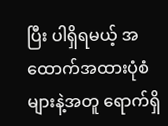ပြီး ပါရှိရမယ့် အထောက်အထားပုံစံများနဲ့အတူ ရောက်ရှိ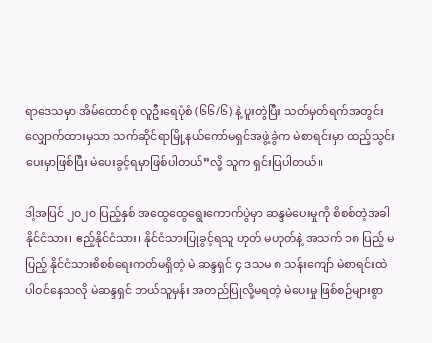ရာဒေသမှာ အိမ်ထောင်စု လူဦးရေပုံစံ (၆၆/၆) နဲ့ ပူးတွဲပြီး သတ်မှတ်ရက်အတွင်း လျှောက်ထားမှသာ သက်ဆိုင်ရာမြို့နယ်ကော်မရှင်အဖွဲ့ခွဲက မဲစာရင်းမှာ ထည့်သွင်းပေးမှာဖြစ်ပြီး မဲပေးခွင့်ရမှာဖြစ်ပါတယ်”လို့ သူက ရှင်းပြပါတယ်။

ဒါ့အပြင် ၂၀၂၀ ပြည့်နှစ် အထွေထွေရွေးကောက်ပွဲမှာ ဆန္ဒမဲပေးမှုကို စိစစ်တဲ့အခါ နိုင်ငံသား၊ ဧည့်နိုင်ငံသား၊ နိုင်ငံသားပြုခွင့်ရသူ ဟုတ် မဟုတ်နဲ့ အသက် ၁၈ ပြည့် မပြည့် နိုင်ငံသားစိစစ်ရေးကတ်မရှိတဲ့ မဲ ဆန္ဒရှင် ၄ ဒသမ ၈ သန်းကျော် မဲစာရင်းထဲ ပါဝင်နေသလို မဲဆန္ဒရှင် ဘယ်သူမှန်း အတည်ပြုလို့မရတဲ့ မဲပေးမှု ဖြစ်စဉ်များစွာ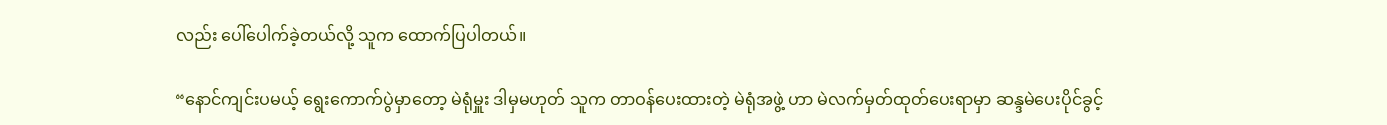လည်း ပေါ်ပေါက်ခဲ့တယ်လို့ သူက ထောက်ပြပါတယ်။

“နောင်ကျင်းပမယ့် ရွေးကောက်ပွဲမှာတော့ မဲရုံမှူး ဒါမှမဟုတ် သူက တာဝန်ပေးထားတဲ့ မဲရုံအဖွဲ့ ဟာ မဲလက်မှတ်ထုတ်ပေးရာမှာ ဆန္ဒမဲပေးပိုင်ခွင့်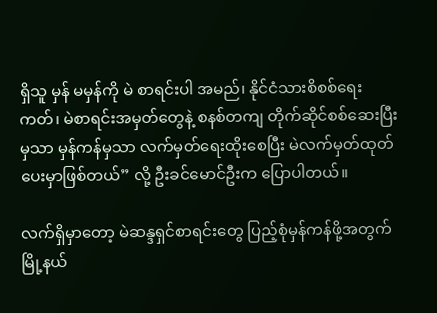ရှိသူ မှန် မမှန်ကို မဲ စာရင်းပါ အမည်၊ နိုင်ငံသားစိစစ်ရေးကတ်၊ မဲစာရင်းအမှတ်တွေနဲ့ စနစ်တကျ တိုက်ဆိုင်စစ်ဆေးပြီးမှသာ မှန်ကန်မှသာ လက်မှတ်ရေးထိုးစေပြီး မဲလက်မှတ်ထုတ်ပေးမှာဖြစ်တယ်” လို့ ဦးခင်မောင်ဦးက ပြောပါတယ်။

လက်ရှိမှာတော့ မဲဆန္ဒရှင်စာရင်းတွေ ပြည့်စုံမှန်ကန်ဖို့အတွက် မြို့နယ်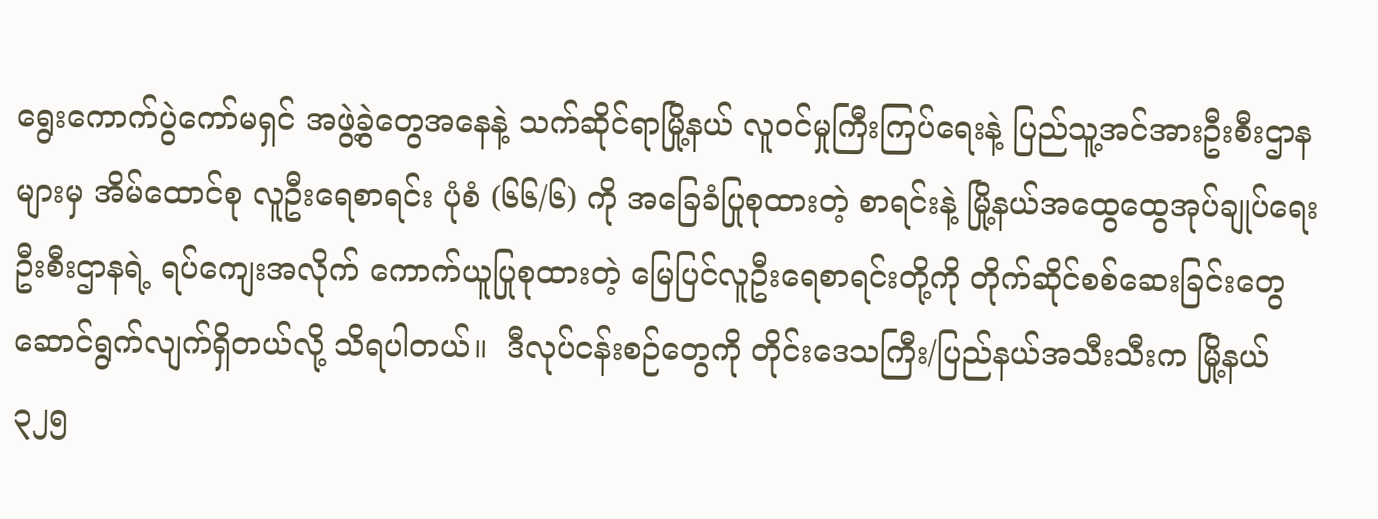ရွေးကောက်ပွဲကော်မရှင် အဖွဲ့ခွဲတွေအနေနဲ့ သက်ဆိုင်ရာမြို့နယ် လူဝင်မှုကြီးကြပ်ရေးနဲ့ ပြည်သူ့အင်အားဦးစီးဌာနများမှ အိမ်ထောင်စု လူဦးရေစာရင်း ပုံစံ (၆၆/၆) ကို အခြေခံပြုစုထားတဲ့ စာရင်းနဲ့ မြို့နယ်အထွေထွေအုပ်ချုပ်ရေးဦးစီးဌာနရဲ့ ရပ်ကျေးအလိုက် ကောက်ယူပြုစုထားတဲ့ မြေပြင်လူဦးရေစာရင်းတို့ကို တိုက်ဆိုင်စစ်ဆေးခြင်းတွေ ဆောင်ရွက်လျက်ရှိတယ်လို့ သိရပါတယ်။  ဒီလုပ်ငန်းစဉ်တွေကို တိုင်းဒေသကြီး/ပြည်နယ်အသီးသီးက မြို့နယ် ၃၂၅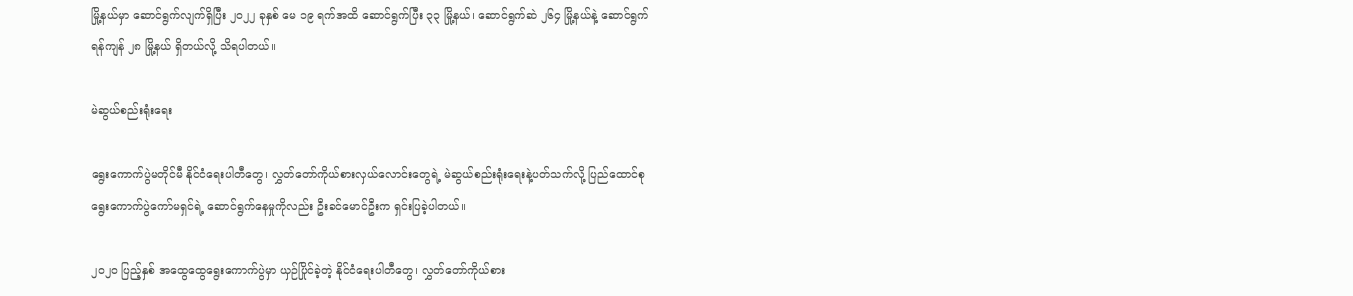မြို့နယ်မှာ ဆောင်ရွက်လျက်ရှိပြီး ၂၀၂၂ ခုနှစ် မေ ၁၉ ရက်အထိ ဆောင်ရွက်ပြီး ၃၃ မြို့နယ်၊ ဆောင်ရွက်ဆဲ ၂၆၄ မြို့နယ်နဲ့ ဆောင်ရွက်ရန်ကျန် ၂၈ မြို့နယ် ရှိတယ်လို့ သိရပါတယ်။

မဲဆွယ်စည်းရုံးရေး

ရွေးကောက်ပွဲမတိုင်မီ နိုင်ငံရေးပါတီတွေ၊ လွှတ်တော်ကိုယ်စားလှယ်လောင်းတွေရဲ့ မဲဆွယ်စည်းရုံးရေးနဲ့ပတ်သက်လို့ ပြည်ထောင်စုရွေးကောက်ပွဲကော်မရှင်ရဲ့ ဆောင်ရွက်နေမှုကိုလည်း ဦးခင်မောင်ဦးက ရှင်းပြခဲ့ပါတယ်။

၂၀၂၀ ပြည့်နှစ် အထွေထွေရွေးကောက်ပွဲမှာ ယှဉ်ပြိုင်ခဲ့တဲ့ နိုင်ငံရေးပါတီတွေ၊ လွှတ်တော်ကိုယ်စား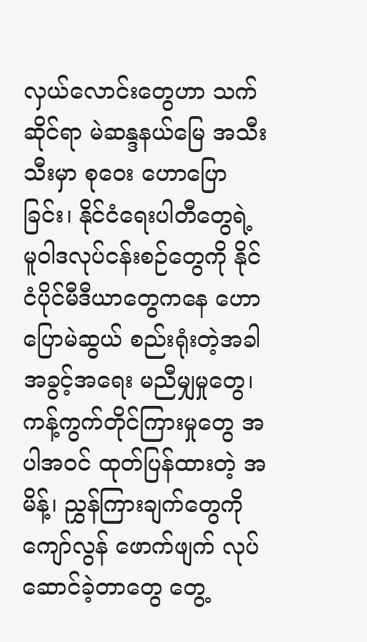လှယ်လောင်းတွေဟာ သက်ဆိုင်ရာ မဲဆန္ဒနယ်မြေ အသီးသီးမှာ စုဝေး ဟောပြောခြင်း၊ နိုင်ငံရေးပါတီတွေရဲ့ မူဝါဒလုပ်ငန်းစဉ်တွေကို နိုင်ငံပိုင်မီဒီယာတွေကနေ ဟောပြောမဲဆွယ် စည်းရုံးတဲ့အခါ အခွင့်အရေး မညီမျှမှုတွေ၊ ကန့်ကွက်တိုင်ကြားမှုတွေ အပါအဝင် ထုတ်ပြန်ထားတဲ့ အမိန့်၊ ညွှန်ကြားချက်တွေကိုကျော်လွန် ဖောက်ဖျက် လုပ်ဆောင်ခဲ့တာတွေ တွေ့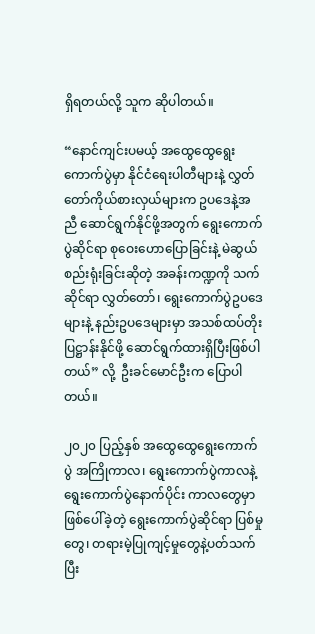ရှိရတယ်လို့ သူက ဆိုပါတယ်။

“နောင်ကျင်းပမယ့် အထွေထွေရွေးကောက်ပွဲမှာ နိုင်ငံရေးပါတီများနဲ့ လွှတ်တော်ကိုယ်စားလှယ်များက ဥပဒေနဲ့အညီ ဆောင်ရွက်နိုင်ဖို့အတွက် ရွေးကောက်ပွဲဆိုင်ရာ စုဝေးဟောပြောခြင်းနဲ့ မဲဆွယ်စည်းရုံးခြင်းဆိုတဲ့ အခန်းကဏ္ဍကို သက်ဆိုင်ရာ လွှတ်တော်၊ ရွေးကောက်ပွဲဥပဒေများနဲ့ နည်းဥပဒေများမှာ အသစ်ထပ်တိုး ပြဋ္ဌာန်းနိုင်ဖို့ ဆောင်ရွက်ထားရှိပြီးဖြစ်ပါတယ်” လို့  ဦးခင်မောင်ဦးက ပြောပါတယ်။

၂၀၂၀ ပြည့်နှစ် အထွေထွေရွေးကောက်ပွဲ အကြိုကာလ၊ ရွေးကောက်ပွဲကာလနဲ့ ရွေးကောက်ပွဲနောက်ပိုင်း ကာလတွေမှာ ဖြစ်ပေါ်ခဲ့တဲ့ ရွေးကောက်ပွဲဆိုင်ရာ ပြစ်မှုတွေ၊ တရားမဲ့ပြုကျင့်မှုတွေနဲ့ပတ်သက်ပြီး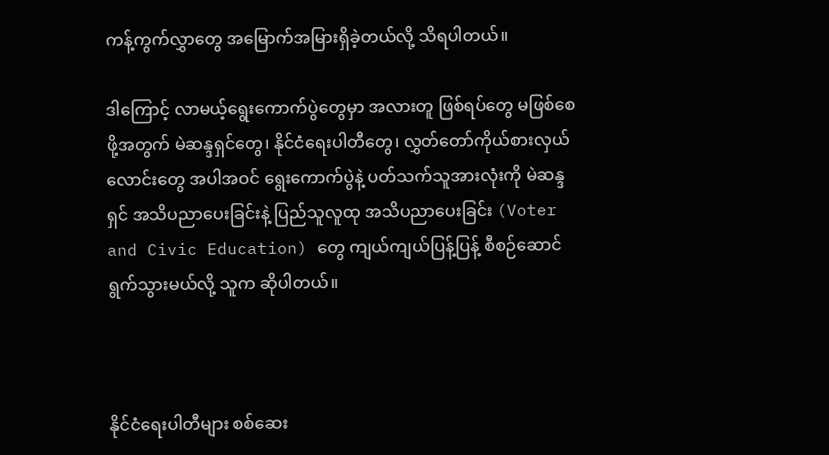ကန့်ကွက်လွှာတွေ အမြောက်အမြားရှိခဲ့တယ်လို့ သိရပါတယ်။

ဒါကြောင့် လာမယ့်ရွေးကောက်ပွဲတွေမှာ အလားတူ ဖြစ်ရပ်တွေ မဖြစ်စေဖို့အတွက် မဲဆန္ဒရှင်တွေ၊ နိုင်ငံရေးပါတီတွေ၊ လွှတ်တော်ကိုယ်စားလှယ်လောင်းတွေ အပါအဝင် ရွေးကောက်ပွဲနဲ့ ပတ်သက်သူအားလုံးကို မဲဆန္ဒရှင် အသိပညာပေးခြင်းနဲ့ ပြည်သူလူထု အသိပညာပေးခြင်း (Voter and Civic Education) တွေ ကျယ်ကျယ်ပြန့်ပြန့် စီစဉ်ဆောင်ရွက်သွားမယ်လို့ သူက ဆိုပါတယ်။



နိုင်ငံရေးပါတီများ စစ်ဆေး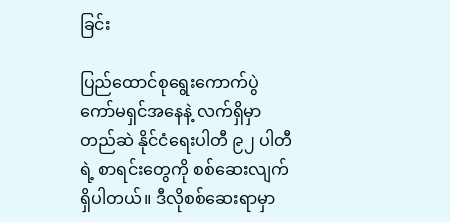ခြင်း

ပြည်ထောင်စုရွေးကောက်ပွဲ ကော်မရှင်အနေနဲ့ လက်ရှိမှာ တည်ဆဲ နိုင်ငံရေးပါတီ ၉၂ ပါတီရဲ့ စာရင်းတွေကို စစ်ဆေးလျက်ရှိပါတယ်။ ဒီလိုစစ်ဆေးရာမှာ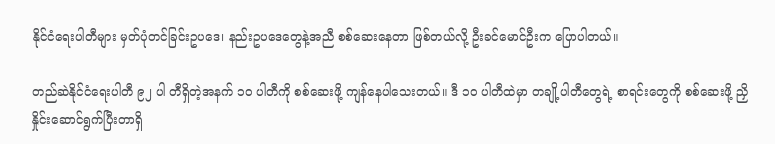နိုင်ငံရေးပါတီများ မှတ်ပုံတင်ခြင်းဥပဒေ၊ နည်းဥပဒေတွေနဲ့အညီ စစ်ဆေးနေတာ ဖြစ်တယ်လို့ ဦးခင်မောင်ဦးက ပြောပါတယ်။

တည်ဆဲနိုင်ငံရေးပါတီ ၉၂ ပါ တီရှိတဲ့အနက် ၁၀ ပါတီကို စစ်ဆေးဖို့ ကျန်နေပါသေးတယ်။ ဒီ ၁၀ ပါတီထဲမှာ တချို့ပါတီတွေရဲ့ စာရင်းတွေကို စစ်ဆေးဖို့ ညှိနှိုင်းဆောင်ရွက်ပြီးတာရှိ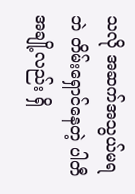သလို အဆက်အသွယ်မရဘဲ တိမ်းရှောင်နေတဲ့ ပါတီအချို့လည်း ရှိ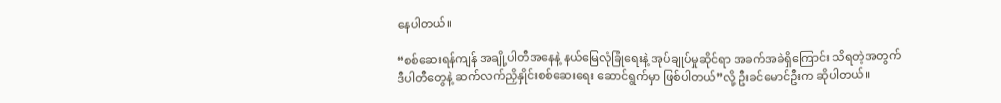နေပါတယ်။

“စစ်ဆေးရန်ကျန် အချို့ပါတီအနေနဲ့ နယ်မြေလုံခြုံရေးနဲ့ အုပ်ချုပ်မှုဆိုင်ရာ အခက်အခဲရှိကြောင်း သိရတဲ့အတွက် ဒီပါတီတွေနဲ့ ဆက်လက်ညှိနှိုင်းစစ်ဆေးရေး ဆောင်ရွက်မှာ ဖြစ်ပါတယ်”လို့ ဦးခင်မောင်ဦးက ဆိုပါတယ်။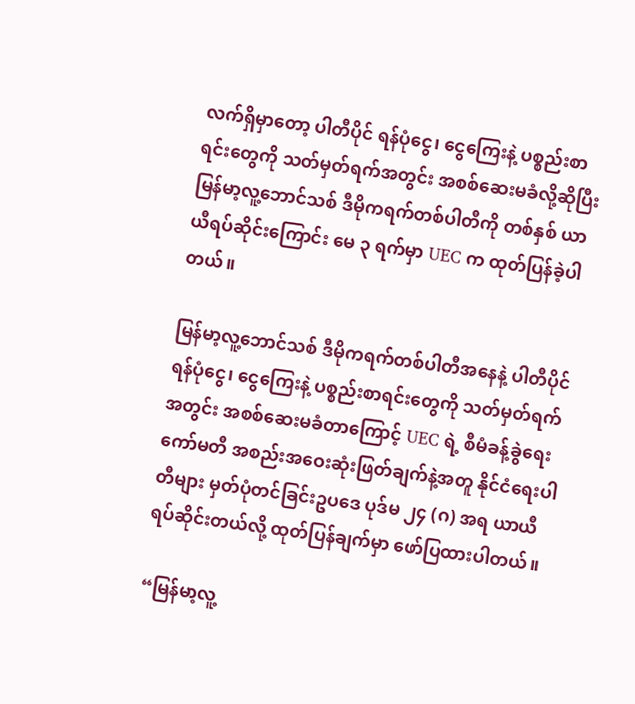လက်ရှိမှာတော့ ပါတီပိုင် ရန်ပုံငွေ၊ ငွေကြေးနဲ့ ပစ္စည်းစာရင်းတွေကို သတ်မှတ်ရက်အတွင်း အစစ်ဆေးမခံလို့ဆိုပြီး မြန်မာ့လူ့ဘောင်သစ် ဒီမိုကရက်တစ်ပါတီကို တစ်နှစ် ယာယီရပ်ဆိုင်းကြောင်း မေ ၃ ရက်မှာ UEC က ထုတ်ပြန်ခဲ့ပါတယ်။

မြန်မာ့လူ့ဘောင်သစ် ဒီမိုကရက်တစ်ပါတီအနေနဲ့ ပါတီပိုင်ရန်ပုံငွေ၊ ငွေကြေးနဲ့ ပစ္စည်းစာရင်းတွေကို သတ်မှတ်ရက်အတွင်း အစစ်ဆေးမခံတာကြောင့် UEC ရဲ့ စီမံခန့်ခွဲရေးကော်မတီ အစည်းအဝေးဆုံးဖြတ်ချက်နဲ့အတူ နိုင်ငံရေးပါတီများ မှတ်ပုံတင်ခြင်းဥပဒေ ပုဒ်မ ၂၄ (ဂ) အရ ယာယီရပ်ဆိုင်းတယ်လို့ ထုတ်ပြန်ချက်မှာ ဖော်ပြထားပါတယ်။

“မြန်မာ့လူ့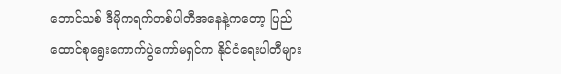ဘောင်သစ် ဒီမိုကရက်တစ်ပါတီအနေနဲ့ကတော့ ပြည်ထောင်စုရွေးကောက်ပွဲကော်မရှင်က နိုင်ငံရေးပါတီများ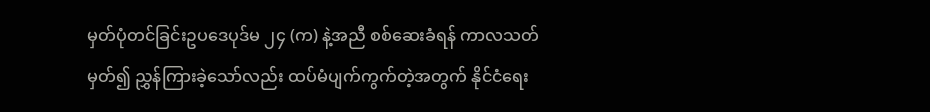မှတ်ပုံတင်ခြင်းဥပဒေပုဒ်မ ၂၄ (က) နဲ့အညီ စစ်ဆေးခံရန် ကာလသတ်မှတ်၍ ညွှန်ကြားခဲ့သော်လည်း ထပ်မံပျက်ကွက်တဲ့အတွက် နိုင်ငံရေး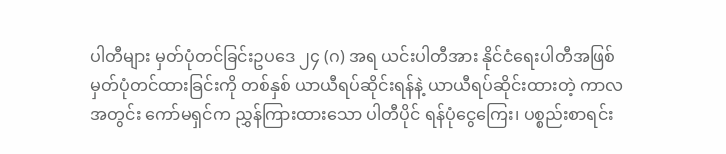ပါတီများ မှတ်ပုံတင်ခြင်းဥပဒေ ၂၄ (ဂ) အရ ယင်းပါတီအား နိုင်ငံရေးပါတီအဖြစ် မှတ်ပုံတင်ထားခြင်းကို တစ်နှစ် ယာယီရပ်ဆိုင်းရန်နဲ့ ယာယီရပ်ဆိုင်းထားတဲ့ ကာလအတွင်း ကော်မရှင်က ညွှန်ကြားထားသော ပါတီပိုင် ရန်ပုံငွေကြေး၊ ပစ္စည်းစာရင်း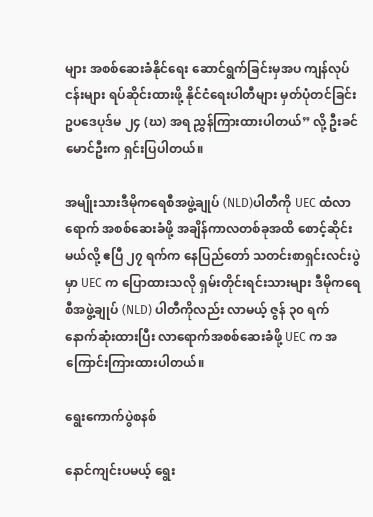များ အစစ်ဆေးခံနိုင်ရေး ဆောင်ရွက်ခြင်းမှအပ ကျန်လုပ်ငန်းများ ရပ်ဆိုင်းထားဖို့ နိုင်ငံရေးပါတီများ မှတ်ပုံတင်ခြင်း ဥပဒေပုဒ်မ ၂၄ (ဃ) အရ ညွှန်ကြားထားပါတယ်” လို့ ဦးခင်မောင်ဦးက ရှင်းပြပါတယ်။

အမျိုးသားဒီမိုကရေစီအဖွဲ့ချုပ် (NLD)ပါတီကို UEC ထံလာရောက် အစစ်ဆေးခံဖို့ အချိန်ကာလတစ်ခုအထိ စောင့်ဆိုင်းမယ်လို့ ဧပြီ ၂၇ ရက်က နေပြည်တော် သတင်းစာရှင်းလင်းပွဲမှာ UEC က ပြောထားသလို ရှမ်းတိုင်းရင်းသားများ ဒီမိုကရေစီအဖွဲ့ချုပ် (NLD) ပါတီကိုလည်း လာမယ့် ဇွန် ၃၀ ရက် နောက်ဆုံးထားပြီး လာရောက်အစစ်ဆေးခံဖို့ UEC က အကြောင်းကြားထားပါတယ်။

ရွေးကောက်ပွဲစနစ်

နောင်ကျင်းပမယ့် ရွေး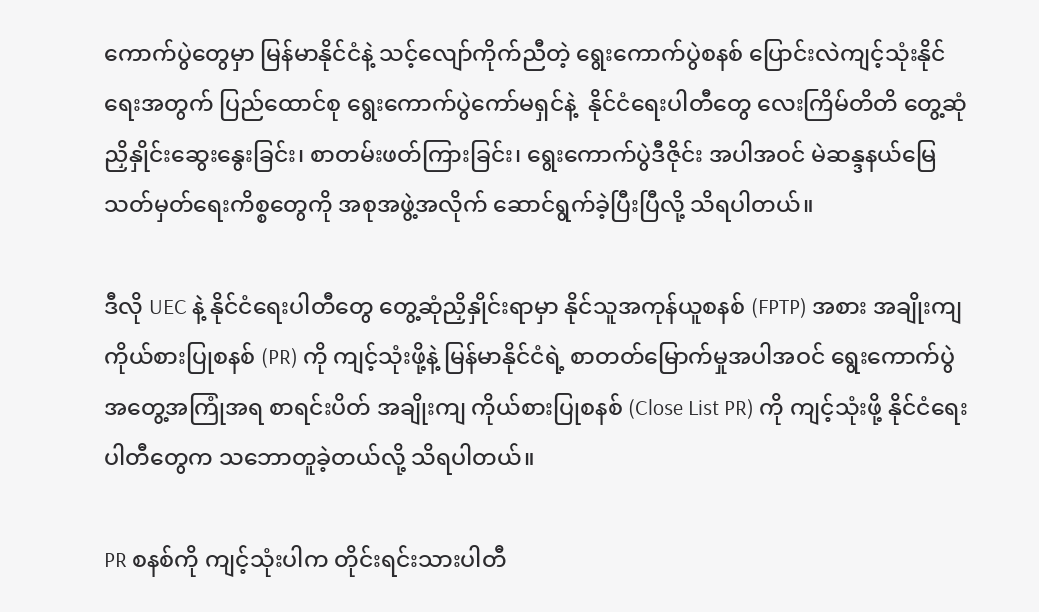ကောက်ပွဲတွေမှာ မြန်မာနိုင်ငံနဲ့ သင့်လျော်ကိုက်ညီတဲ့ ရွေးကောက်ပွဲစနစ် ပြောင်းလဲကျင့်သုံးနိုင်ရေးအတွက် ပြည်ထောင်စု ရွေးကောက်ပွဲကော်မရှင်နဲ့  နိုင်ငံရေးပါတီတွေ လေးကြိမ်တိတိ တွေ့ဆုံညှိနှိုင်းဆွေးနွေးခြင်း၊ စာတမ်းဖတ်ကြားခြင်း၊ ရွေးကောက်ပွဲဒီဇိုင်း အပါအဝင် မဲဆန္ဒနယ်မြေ သတ်မှတ်ရေးကိစ္စတွေကို အစုအဖွဲ့အလိုက် ဆောင်ရွက်ခဲ့ပြီးပြီလို့ သိရပါတယ်။

ဒီလို UEC နဲ့ နိုင်ငံရေးပါတီတွေ တွေ့ဆုံညှိနှိုင်းရာမှာ နိုင်သူအကုန်ယူစနစ် (FPTP) အစား အချိုးကျ ကိုယ်စားပြုစနစ် (PR) ကို ကျင့်သုံးဖို့နဲ့ မြန်မာနိုင်ငံရဲ့ စာတတ်မြောက်မှုအပါအဝင် ရွေးကောက်ပွဲအတွေ့အကြုံအရ စာရင်းပိတ် အချိုးကျ ကိုယ်စားပြုစနစ် (Close List PR) ကို ကျင့်သုံးဖို့ နိုင်ငံရေးပါတီတွေက သဘောတူခဲ့တယ်လို့ သိရပါတယ်။

PR စနစ်ကို ကျင့်သုံးပါက တိုင်းရင်းသားပါတီ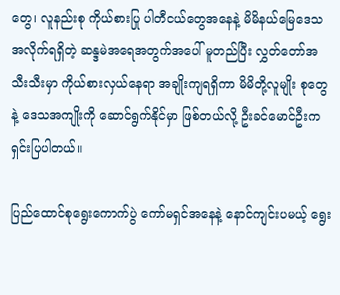တွေ၊ လူနည်းစု ကိုယ်စားပြု ပါတီငယ်တွေအနေနဲ့ မိမိနယ်မြေဒေသအလိုက်ရရှိတဲ့ ဆန္ဒမဲအရေအတွက်အပေါ် မူတည်ပြီး လွှတ်တော်အသီးသီးမှာ ကိုယ်စားလှယ်နေရာ အချိုးကျရရှိကာ မိမိတို့လူမျိုး စုတွေနဲ့ ဒေသအကျိုးကို ဆောင်ရွက်နိုင်မှာ ဖြစ်တယ်လို့ ဦးခင်မောင်ဦးက ရှင်းပြပါတယ်။

ပြည်ထောင်စုရွေးကောက်ပွဲ ကော်မရှင်အနေနဲ့ နောင်ကျင်းပမယ့် ရွေး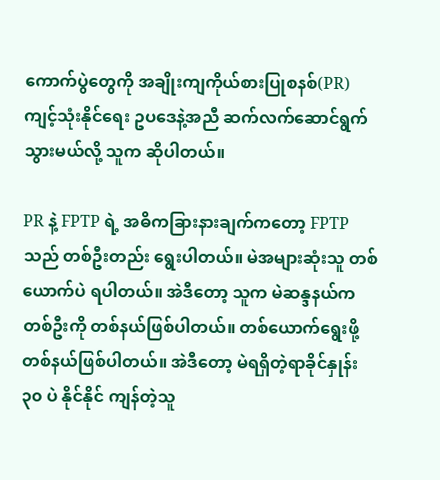ကောက်ပွဲတွေကို အချိုးကျကိုယ်စားပြုစနစ်(PR) ကျင့်သုံးနိုင်ရေး ဥပဒေနဲ့အညီ ဆက်လက်ဆောင်ရွက်သွားမယ်လို့ သူက ဆိုပါတယ်။

PR နဲ့ FPTP ရဲ့ အဓိကခြားနားချက်ကတော့ FPTP သည် တစ်ဦးတည်း ရွေးပါတယ်။ မဲအများဆုံးသူ တစ်ယောက်ပဲ ရပါတယ်။ အဲဒီတော့ သူက မဲဆန္ဒနယ်က တစ်ဦးကို တစ်နယ်ဖြစ်ပါတယ်။ တစ်ယောက်ရွေးဖို့ တစ်နယ်ဖြစ်ပါတယ်။ အဲဒီတော့ မဲရရှိတဲ့ရာခိုင်နှုန်း ၃၀ ပဲ နိုင်နိုင် ကျန်တဲ့သူ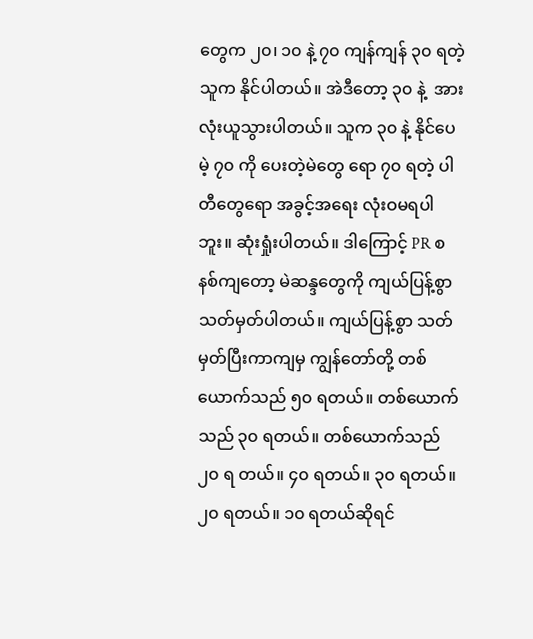တွေက ၂၀၊ ၁၀ နဲ့ ၇၀ ကျန်ကျန် ၃၀ ရတဲ့သူက နိုင်ပါတယ်။ အဲဒီတော့ ၃၀ နဲ့  အားလုံးယူသွားပါတယ်။ သူက ၃၀ နဲ့ နိုင်ပေမဲ့ ၇၀ ကို ပေးတဲ့မဲတွေ ရော ၇၀ ရတဲ့ ပါတီတွေရော အခွင့်အရေး လုံးဝမရပါဘူး။ ဆုံးရှုံးပါတယ်။ ဒါကြောင့် PR စနစ်ကျတော့ မဲဆန္ဒတွေကို ကျယ်ပြန့်စွာ သတ်မှတ်ပါတယ်။ ကျယ်ပြန့်စွာ သတ်မှတ်ပြီးကာကျမှ ကျွန်တော်တို့ တစ်ယောက်သည် ၅၀ ရတယ်။ တစ်ယောက်သည် ၃၀ ရတယ်။ တစ်ယောက်သည် ၂၀ ရ တယ်။ ၄၀ ရတယ်။ ၃၀ ရတယ်။ ၂၀ ရတယ်။ ၁၀ ရတယ်ဆိုရင်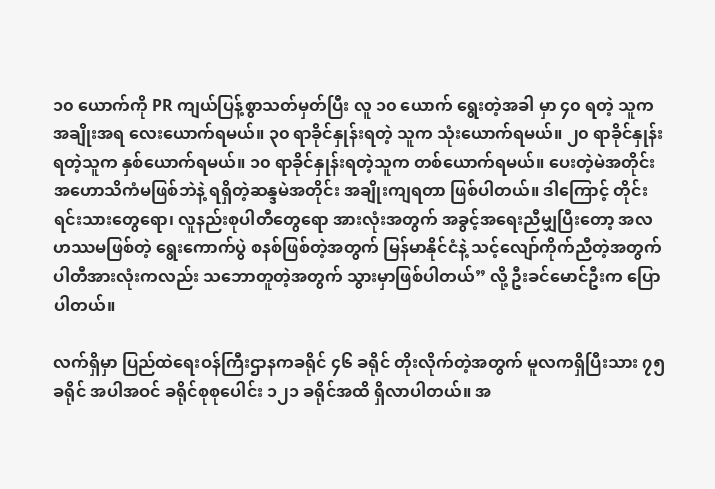၁၀ ယောက်ကို PR ကျယ်ပြန့်စွာသတ်မှတ်ပြီး လူ ၁၀ ယောက် ရွေးတဲ့အခါ မှာ ၄၀ ရတဲ့ သူက အချိုးအရ လေးယောက်ရမယ်။ ၃၀ ရာခိုင်နှုန်းရတဲ့ သူက သုံးယောက်ရမယ်။ ၂၀ ရာခိုင်နှုန်းရတဲ့သူက နှစ်ယောက်ရမယ်။ ၁၀ ရာခိုင်နှုန်းရတဲ့သူက တစ်ယောက်ရမယ်။ ပေးတဲ့မဲအတိုင်း အဟောသိကံမဖြစ်ဘဲနဲ့ ရရှိတဲ့ဆန္ဒမဲအတိုင်း အချိုးကျရတာ ဖြစ်ပါတယ်။ ဒါကြောင့် တိုင်းရင်းသားတွေရော၊ လူနည်းစုပါတီတွေရော အားလုံးအတွက် အခွင့်အရေးညီမျှပြီးတော့ အလဟဿမဖြစ်တဲ့ ရွေးကောက်ပွဲ စနစ်ဖြစ်တဲ့အတွက် မြန်မာနိုင်ငံနဲ့ သင့်လျော်ကိုက်ညီတဲ့အတွက် ပါတီအားလုံးကလည်း သဘောတူတဲ့အတွက် သွားမှာဖြစ်ပါတယ်” လို့ ဦးခင်မောင်ဦးက ပြောပါတယ်။

လက်ရှိမှာ ပြည်ထဲရေးဝန်ကြီးဌာနကခရိုင် ၄၆ ခရိုင် တိုးလိုက်တဲ့အတွက် မူလကရှိပြီးသား ၇၅ ခရိုင် အပါအဝင် ခရိုင်စုစုပေါင်း ၁၂၁ ခရိုင်အထိ ရှိလာပါတယ်။ အ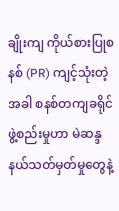ချိုးကျ ကိုယ်စားပြုစနစ် (PR) ကျင့်သုံးတဲ့အခါ စနစ်တကျခရိုင်ဖွဲ့စည်းမှုဟာ မဲဆန္ဒနယ်သတ်မှတ်မှုတွေနဲ့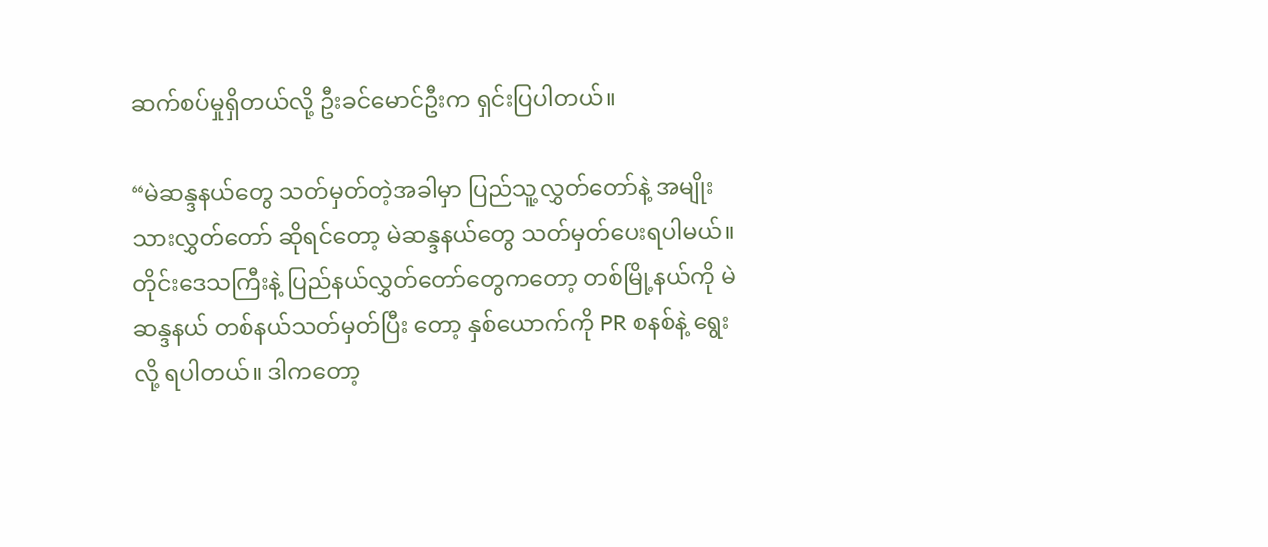ဆက်စပ်မှုရှိတယ်လို့ ဦးခင်မောင်ဦးက ရှင်းပြပါတယ်။

“မဲဆန္ဒနယ်တွေ သတ်မှတ်တဲ့အခါမှာ ပြည်သူ့လွှတ်တော်နဲ့ အမျိုးသားလွှတ်တော် ဆိုရင်တော့ မဲဆန္ဒနယ်တွေ သတ်မှတ်ပေးရပါမယ်။ တိုင်းဒေသကြီးနဲ့ ပြည်နယ်လွှတ်တော်တွေကတော့ တစ်မြို့နယ်ကို မဲဆန္ဒနယ် တစ်နယ်သတ်မှတ်ပြီး တော့ နှစ်ယောက်ကို PR စနစ်နဲ့ ရွေးလို့ ရပါတယ်။ ဒါကတော့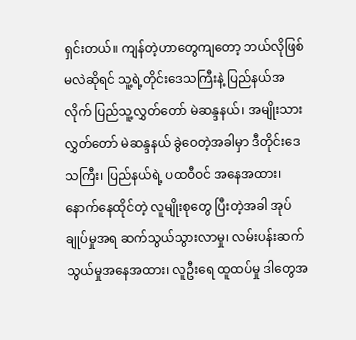ရှင်းတယ်။ ကျန်တဲ့ဟာတွေကျတော့ ဘယ်လိုဖြစ်မလဲဆိုရင် သူ့ရဲ့တိုင်းဒေသကြီးနဲ့ ပြည်နယ်အလိုက် ပြည်သူ့လွှတ်တော် မဲဆန္ဒနယ်၊ အမျိုးသားလွှတ်တော် မဲဆန္ဒနယ် ခွဲဝေတဲ့အခါမှာ ဒီတိုင်းဒေသကြီး၊ ပြည်နယ်ရဲ့ ပထဝီဝင် အနေအထား၊ နောက်နေထိုင်တဲ့ လူမျိုးစုတွေ ပြီးတဲ့အခါ အုပ်ချုပ်မှုအရ ဆက်သွယ်သွားလာမှု၊ လမ်းပန်းဆက်သွယ်မှုအနေအထား၊ လူဦးရေ ထူထပ်မှု ဒါတွေအ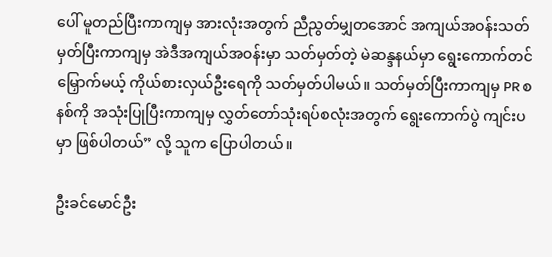ပေါ် မူတည်ပြီးကာကျမှ အားလုံးအတွက် ညီညွတ်မျှတအောင် အကျယ်အဝန်းသတ်မှတ်ပြီးကာကျမှ အဲဒီအကျယ်အဝန်းမှာ သတ်မှတ်တဲ့ မဲဆန္ဒနယ်မှာ ရွေးကောက်တင်မြှောက်မယ့် ကိုယ်စားလှယ်ဦးရေကို သတ်မှတ်ပါမယ်။ သတ်မှတ်ပြီးကာကျမှ PR စနစ်ကို အသုံးပြုပြီးကာကျမှ လွှတ်တော်သုံးရပ်စလုံးအတွက် ရွေးကောက်ပွဲ ကျင်းပမှာ ဖြစ်ပါတယ်” လို့ သူက ပြောပါတယ်။

ဦးခင်မောင်ဦး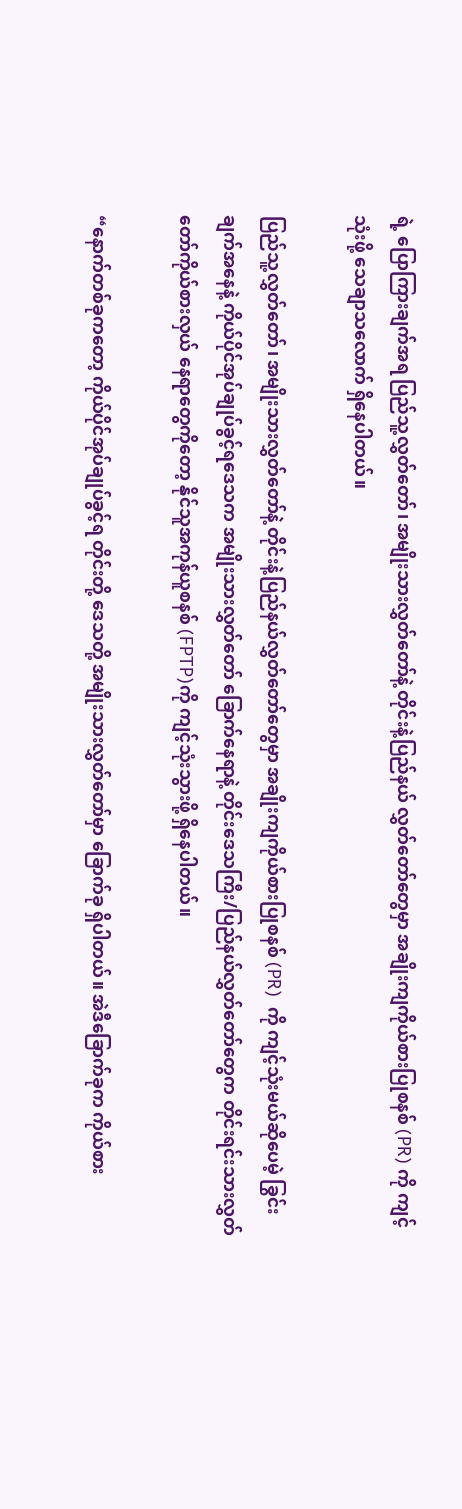ရဲ့ ပြောကြားချက်အရ ပြည်သူ့လွှတ်တော်၊ အမျိုးသားလွှတ်တော်နဲ့ တိုင်းနဲ့ပြည်နယ် လွှတ်တော်တွေမှာ အချိုးကျကိုယ်စားပြုစနစ် (PR) ကို ကျင့်သုံးဖို့ သေချာသလောက် ရှိနေပါတယ်။

ပြည်သူ့လွှတ်တော်၊ အမျိုးသားလွှတ်တော်နဲ့ တိုင်းနဲ့ပြည်နယ်လွှတ်တော်တွေမှာ အချိုးကျကိုယ်စားပြုစနစ် (PR)  ကို ကျင့်သုံးမယ်ဆိုပေမဲ့ ခြွင်းချက်အနေနဲ့ ကိုယ်ပိုင်အုပ်ချုပ်ခွင့်ရဒေသက အမျိုးသားလွှတ်တော် ခြောက်နေရာနဲ့ တိုင်းဒေသကြီး/ပြည်နယ်လွှတ်တော်တွေက တိုင်းရင်းသားလွှတ်တော်ကိုယ်စားလှယ် နေရာတွေကိုတော့ နိုင်သူအကုန်ယူစနစ် (FPTP)ကို ကျင့်သုံးသွားဖို့ ရှိနေပါတယ်။

“နောက်တစ်ခုကတော့ ကိုယ်ပိုင်အုပ်ချုပ်ခွင့်ရ တိုင်းတို့ ဒေသတို့ အမျိုးသားလွှတ်တော်မှာ ခြောက်ခု ရှိပါတယ်။ အဲဒီခြောက်ခုက ကိုယ်စား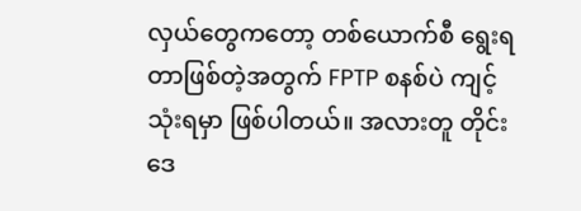လှယ်တွေကတော့ တစ်ယောက်စီ ရွေးရတာဖြစ်တဲ့အတွက် FPTP စနစ်ပဲ ကျင့်သုံးရမှာ ဖြစ်ပါတယ်။ အလားတူ တိုင်းဒေ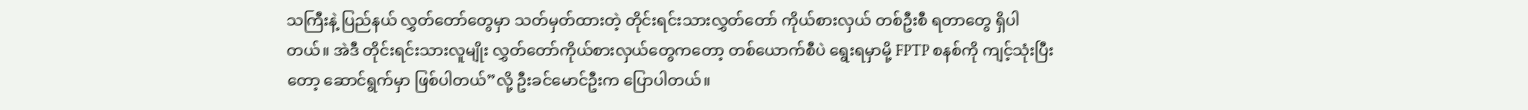သကြီးနဲ့ ပြည်နယ် လွှတ်တော်တွေမှာ သတ်မှတ်ထားတဲ့ တိုင်းရင်းသားလွှတ်တော် ကိုယ်စားလှယ် တစ်ဦးစီ ရတာတွေ ရှိပါတယ်။ အဲဒီ တိုင်းရင်းသားလူမျိုး လွှတ်တော်ကိုယ်စားလှယ်တွေကတော့ တစ်ယောက်စီပဲ ရွေးရမှာမို့ FPTP စနစ်ကို ကျင့်သုံးပြီးတော့ ဆောင်ရွက်မှာ ဖြစ်ပါတယ်”လို့ ဦးခင်မောင်ဦးက ပြောပါတယ်။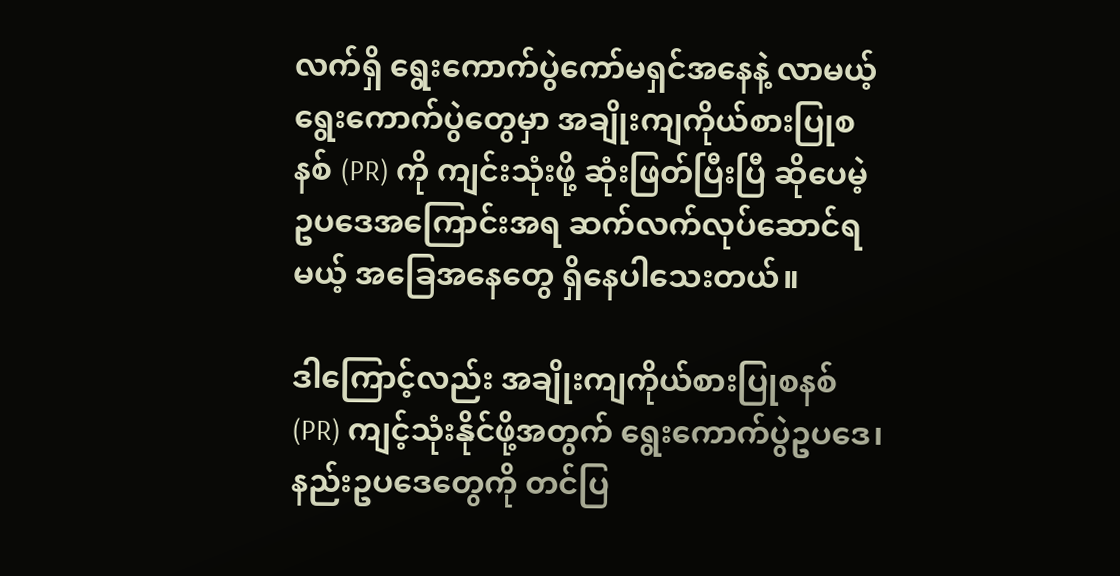လက်ရှိ ရွေးကောက်ပွဲကော်မရှင်အနေနဲ့ လာမယ့်ရွေးကောက်ပွဲတွေမှာ အချိုးကျကိုယ်စားပြုစနစ် (PR) ကို ကျင်းသုံးဖို့ ဆုံးဖြတ်ပြီးပြီ ဆိုပေမဲ့ ဥပဒေအကြောင်းအရ ဆက်လက်လုပ်ဆောင်ရမယ့် အခြေအနေတွေ ရှိနေပါသေးတယ်။

ဒါကြောင့်လည်း အချိုးကျကိုယ်စားပြုစနစ် (PR) ကျင့်သုံးနိုင်ဖို့အတွက် ရွေးကောက်ပွဲဥပဒေ၊ နည်းဥပဒေတွေကို တင်ပြ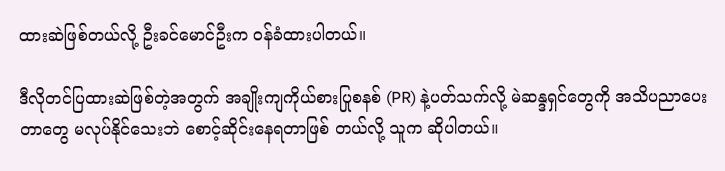ထားဆဲဖြစ်တယ်လို့ ဦးခင်မောင်ဦးက ဝန်ခံထားပါတယ်။

ဒီလိုတင်ပြထားဆဲဖြစ်တဲ့အတွက် အချိုးကျကိုယ်စားပြုစနစ် (PR) နဲ့ပတ်သက်လို့ မဲဆန္ဒရှင်တွေကို အသိပညာပေးတာတွေ မလုပ်နိုင်သေးဘဲ စောင့်ဆိုင်းနေရတာဖြစ် တယ်လို့ သူက ဆိုပါတယ်။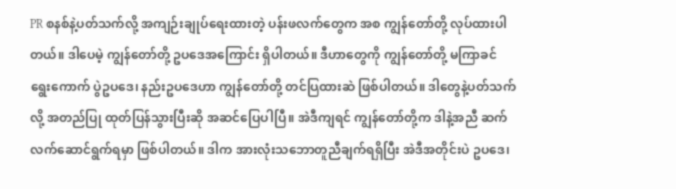PR စနစ်နဲ့ပတ်သက်လို့ အကျဉ်းချုပ်ရေးထားတဲ့ ပန်းဖလက်တွေက အစ ကျွန်တော်တို့ လုပ်ထားပါတယ်။ ဒါပေမဲ့ ကျွန်တော်တို့ ဥပဒေအကြောင်း ရှိပါတယ်။ ဒီဟာတွေကို ကျွန်တော်တို့ မကြာခင် ရွေးကောက် ပွဲဥပဒေ၊ နည်းဥပဒေဟာ ကျွန်တော်တို့ တင်ပြထားဆဲ ဖြစ်ပါတယ်။ ဒါတွေနဲ့ပတ်သက်လို့ အတည်ပြု ထုတ်ပြန်သွားပြီးဆို အဆင်ပြေပါပြီ။ အဲဒီကျရင် ကျွန်တော်တို့က ဒါနဲ့အညီ ဆက်လက်ဆောင်ရွက်ရမှာ ဖြစ်ပါတယ်။ ဒါက အားလုံးသဘောတူညီချက်ရရှိပြီး အဲဒီအတိုင်းပဲ ဥပဒေ၊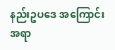နည်းဥပဒေ အကြောင်းအရာ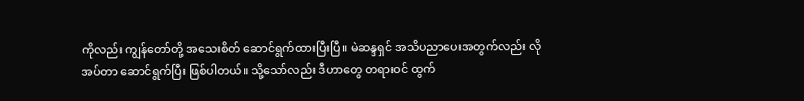ကိုလည်း ကျွန်တော်တို့ အသေးစိတ် ဆောင်ရွက်ထားပြီးပြီ။ မဲဆန္ဒရှင် အသိပညာပေးအတွက်လည်း လိုအပ်တာ ဆောင်ရွက်ပြီး ဖြစ်ပါတယ်။ သို့သော်လည်း ဒီဟာတွေ တရားဝင် ထွက်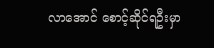လာအောင် စောင့်ဆိုင်ရဦးမှာ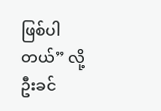ဖြစ်ပါတယ်” လို့ ဦးခင်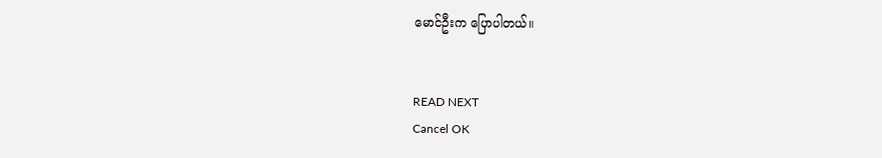မောင်ဦးက ပြောပါတယ်။


READ NEXT
Cancel OK